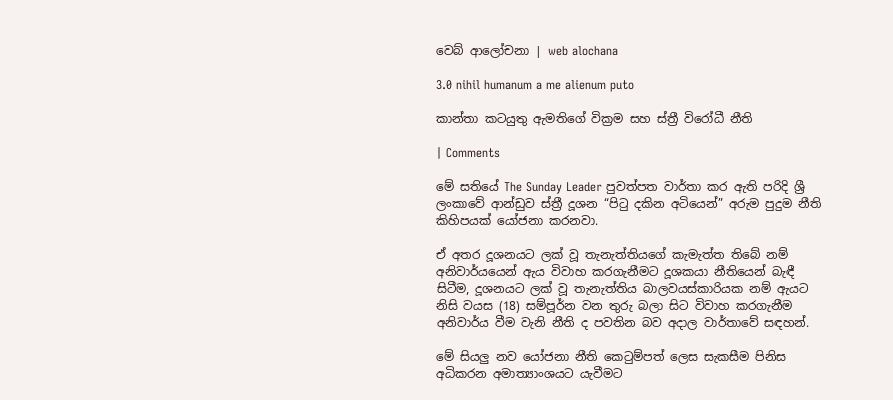වෙබ් ආලෝචනා | web alochana

3.0 nihil humanum a me alienum puto

කාන්තා කටයුතු ඇමතිගේ වික්‍රම සහ ස්ත්‍රී විරෝධී නීති

| Comments

මේ සතියේ The Sunday Leader පුවත්පත වාර්තා කර ඇති පරිදි ශ්‍රී ලංකාවේ ආන්ඩුව ස්ත්‍රී දූශන “පිටු දකින අටියෙන්” අරුම පුදුම නීති කිහිපයක් යෝජනා කරනවා.

ඒ අතර දූශනයට ලක් වූ තැනැත්තියගේ කැමැත්ත තිබේ නම් අනිවාර්යයෙන් ඇය විවාහ කරගැනීමට දූශකයා නීතියෙන් බැඳී සිටීම, දූශනයට ලක් වූ තැනැත්තිය බාලවයස්කාරියක නම් ඇයට නිසි වයස (18) සම්පූර්න වන තුරු බලා සිට විවාහ කරගැනීම අනිවාර්ය වීම වැනි නීති ද පවතින බව අදාල වාර්තාවේ සඳහන්.

මේ සියලු නව යෝජනා නීති කෙටුම්පත් ලෙස සැකසීම පිනිස අධිකරන අමාත්‍යාංශයට යැවීමට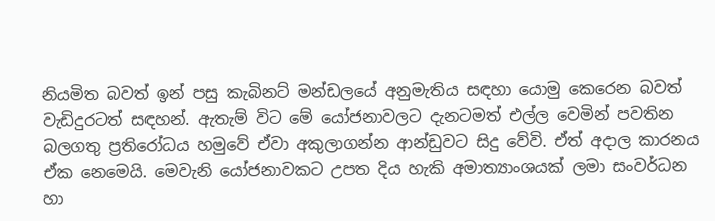නියමිත බවත් ඉන් පසු කැබිනට් මන්ඩලයේ අනුමැතිය සඳහා යොමු කෙරෙන බවත් වැඩිදුරටත් සඳහන්. ඇතැම් විට මේ යෝජනාවලට දැනටමත් එල්ල වෙමින් පවතින බලගතු ප්‍රතිරෝධය හමුවේ ඒවා අකුලාගන්න ආන්ඩුවට සිදු වේවි. ඒත් අදාල කාරනය ඒක නෙමෙයි. මෙවැනි යෝජනාවකට උපත දිය හැකි අමාත්‍යාංශයක් ලමා සංවර්ධන හා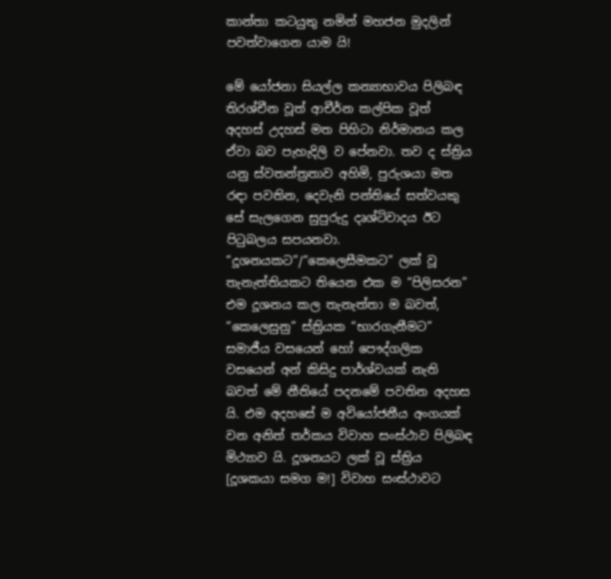කාන්තා කටයුතු නමින් මහජන මුදලින් පවත්වාගෙන යාම යි!

මේ යෝජනා සියල්ල කන්‍යාභාවය පිලිබඳ තිරශ්චීන වූත් ආචීර්න කල්පික වූත් අදහස් උදහස් මත පිහිටා නිර්මානය කල ඒවා බව පැහැදිලි ව පේනවා. තව ද ස්ත්‍රිය යනු ස්වතන්ත්‍රතාව අහිමි, පුරුශයා මත රඳා පවතින, දෙවැනි පන්තියේ සත්වයකු සේ සැලගෙන සුපුරුදු දෘශ්ටිවාදය ඊට පිටුබලය සපයනවා. “දූශනයකට”/“කෙලෙසීමකට” ලක් වූ තැනැත්තියකට තියෙන එක ම “පිලිසරන” එම දූශනය කල තැනැත්තා ම බවත්, “කෙලෙසුනු” ස්ත්‍රියක “භාරගැනීමට” සමාජීය වසයෙන් හෝ පෞද්ගලික වසයෙන් අන් කිසිදු පාර්ශ්වයක් නැති බවත් මේ නීතියේ පදනමේ පවතින අදහස යි. එම අදහසේ ම අවියෝජනීය අංගයක් වන අනිත් තර්කය විවාහ සංස්ථාව පිලිබඳ මිථ්‍යාව යි. දූශනයට ලක් වූ ස්ත්‍රිය [දූශකයා සමග ම!] විවාහ සංස්ථාවට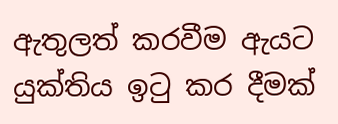ඇතුලත් කරවීම ඇයට යුක්තිය ඉටු කර දීමක්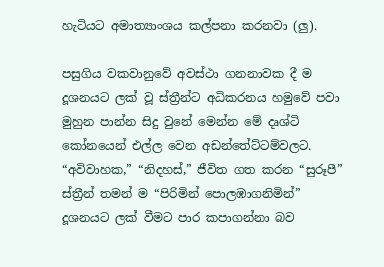හැටියට අමාත්‍යාංශය කල්පනා කරනවා (ලු).

පසුගිය වකවානුවේ අවස්ථා ගනනාවක දී ම දූශනයට ලක් වූ ස්ත්‍රීන්ට අධිකරනය හමුවේ පවා මුහුන පාන්න සිදු වුනේ මෙන්න මේ දෘශ්ටි කෝනයෙන් එල්ල වෙන අඩන්තේට්ටම්වලට. “අවිවාහක,” “නිදහස්,” ජීවිත ගත කරන “සුරූපී” ස්ත්‍රීන් තමන් ම “පිරිමින් පොලඹාගනිමින්” දූශනයට ලක් වීමට පාර කපාගන්නා බව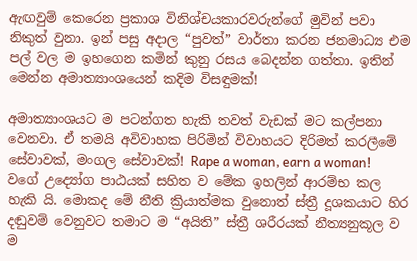ඇඟවුම් කෙරෙන ප්‍රකාශ විනිශ්චයකාරවරුන්ගේ මුවින් පවා නිකුත් වුනා. ඉන් පසු අදාල “පුවත්” වාර්තා කරන ජනමාධ්‍ය එම පල් වල ම ඉහගෙන කමින් කුනු රසය බෙදන්න ගත්තා. ඉතින් මෙන්න අමාත්‍යාංශයෙන් කදිම විසඳුමක්!

අමාත්‍යාංශයට ම පටන්ගත හැකි තවත් වැඩක් මට කල්පනා වෙනවා. ඒ තමයි අවිවාහක පිරිමින් විවාහයට දිරිමත් කරලීමේ සේවාවක්, මංගල සේවාවක්! Rape a woman, earn a woman! වගේ උද්‍යෝග පාඨයක් සහිත ව මේක ඉහලින් ආරම්භ කල හැකි යි. මොකද මේ නීති ක්‍රියාත්මක වුනොත් ස්ත්‍රී දූශකයාට හිර දඬුවම් වෙනුවට තමාට ම “අයිති” ස්ත්‍රී ශරීරයක් නීත්‍යනුකූල ව ම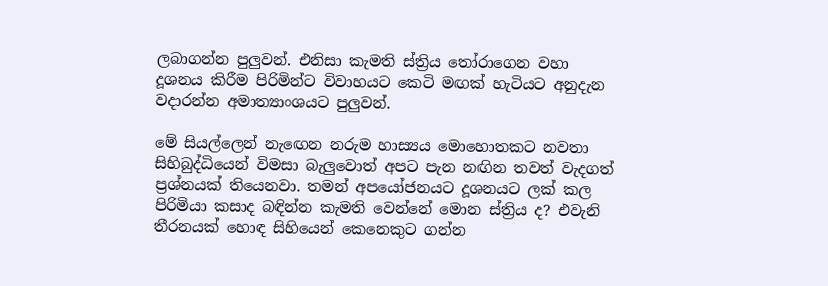ලබාගන්න පුලුවන්. එනිසා කැමති ස්ත්‍රිය තෝරාගෙන වහා දූශනය කිරීම පිරිමින්ට විවාහයට කෙටි මඟක් හැටියට අනුදැන වදාරන්න අමාත්‍යාංශයට පුලුවන්.

මේ සියල්ලෙන් නැඟෙන නරුම හාස්‍යය මොහොතකට නවතා සිහිබුද්ධියෙන් විමසා බැලුවොත් අපට පැන නඟින තවත් වැදගත් ප්‍රශ්නයක් තියෙනවා. තමන් අපයෝජනයට දූශනයට ලක් කල පිරිමියා කසාද බඳින්න කැමති වෙන්නේ මොන ස්ත්‍රිය ද? එවැනි තීරනයක් හොඳ සිහියෙන් කෙනෙකුට ගන්න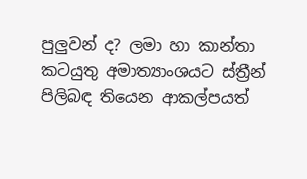පුලුවන් ද? ලමා හා කාන්තා කටයුතු අමාත්‍යාංශයට ස්ත්‍රීන් පිලිබඳ තියෙන ආකල්පයත්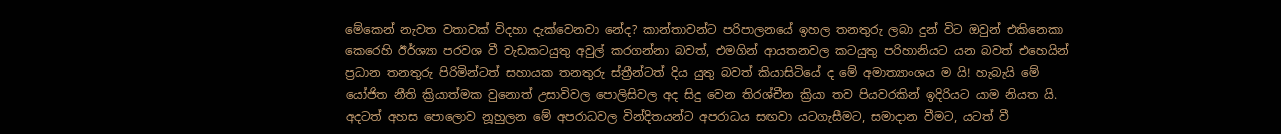මේකෙන් නැවත වතාවක් විදහා දැක්වෙනවා නේද? කාන්තාවන්ට පරිපාලනයේ ඉහල තනතුරු ලබා දුන් විට ඔවුන් එකිනෙකා කෙරෙහි ඊර්ශ්‍යා පරවශ වී වැඩකටයුතු අවුල් කරගන්නා බවත්, එමගින් ආයතනවල කටයුතු පරිහානියට යන බවත් එහෙයින් ප්‍රධාන තනතුරු පිරිමින්ටත් සහායක තනතුරු ස්ත්‍රීන්ටත් දිය යුතු බවත් කියාසිටියේ ද මේ අමාත්‍යාංශය ම යි! හැබැයි මේ යෝජිත නීති ක්‍රියාත්මක වුනොත් උසාවිවල පොලිසිවල අද සිදු වෙන තිරශ්චීන ක්‍රියා තව පියවරකින් ඉදිරියට යාම නියත යි. අදටත් අහස පොලොව නූහුලන මේ අපරාධවල වින්දිතයන්ට අපරාධය සඟවා යටගැසීමට, සමාදාන වීමට, යටත් වී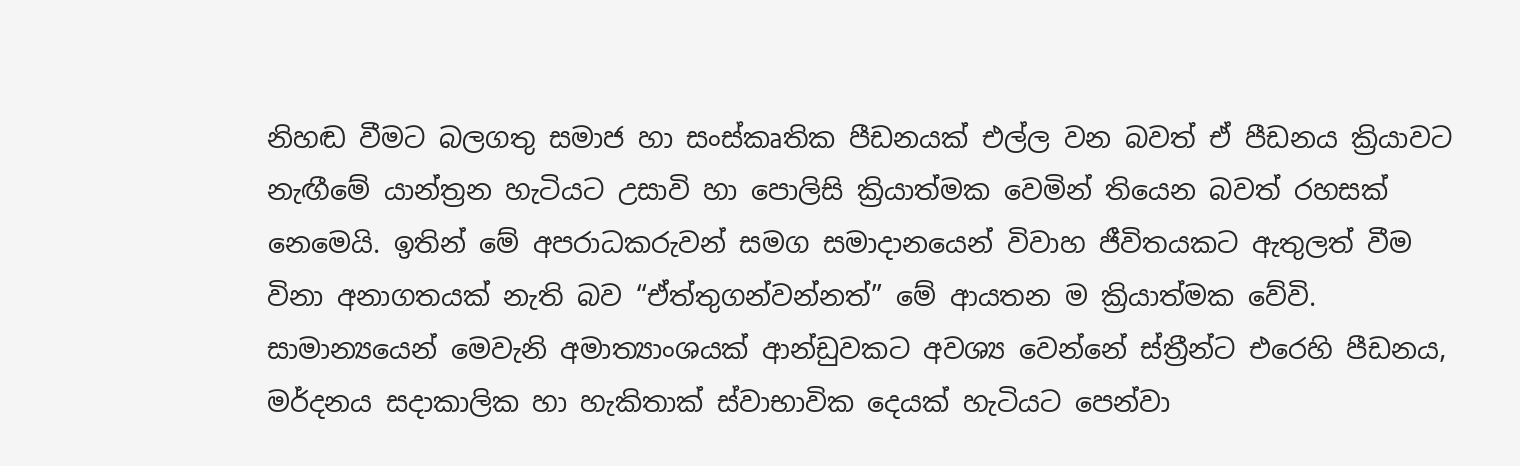නිහඬ වීමට බලගතු සමාජ හා සංස්කෘතික පීඩනයක් එල්ල වන බවත් ඒ පීඩනය ක්‍රියාවට නැඟීමේ යාන්ත්‍රන හැටියට උසාවි හා පොලිසි ක්‍රියාත්මක වෙමින් තියෙන බවත් රහසක් නෙමෙයි. ඉතින් මේ අපරාධකරුවන් සමග සමාදානයෙන් විවාහ ජීවිතයකට ඇතුලත් වීම විනා අනාගතයක් නැති බව “ඒත්තුගන්වන්නත්” මේ ආයතන ම ක්‍රියාත්මක වේවි. සාමාන්‍යයෙන් මෙවැනි අමාත්‍යාංශයක් ආන්ඩුවකට අවශ්‍ය වෙන්නේ ස්ත්‍රීන්ට එරෙහි පීඩනය, මර්දනය සදාකාලික හා හැකිතාක් ස්වාභාවික දෙයක් හැටියට පෙන්වා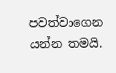පවත්වාගෙන යන්න තමයි.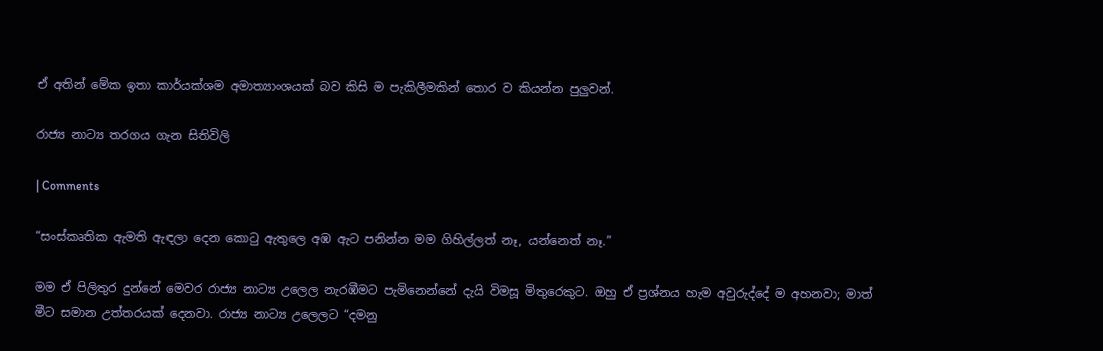ඒ අතින් මේක ඉතා කාර්යක්ශම අමාත්‍යාංශයක් බව කිසි ම පැකිලීමකින් තොර ව කියන්න පුලුවන්.

රාජ්‍ය නාට්‍ය තරගය ගැන සිතිවිලි

| Comments

“සංස්කෘතික ඇමති ඇඳලා දෙන කොටු ඇතුලෙ අඹ ඇට පනින්න මම ගිහිල්ලත් නෑ, යන්නෙත් නෑ.”

මම ඒ පිලිතුර දුන්නේ මෙවර රාජ්‍ය නාට්‍ය උලෙල නැරඹීමට පැමිනෙන්නේ දැයි විමසූ මිතුරෙකුට. ඔහු ඒ ප්‍රශ්නය හැම අවුරුද්දේ ම අහනවා; මාත් මීට සමාන උත්තරයක් දෙනවා. රාජ්‍ය නාට්‍ය උලෙලට “දමනු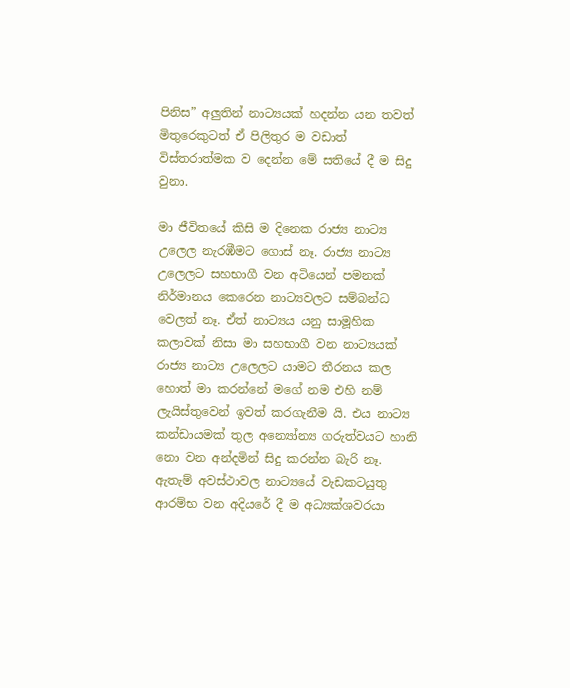පිනිස” අලුතින් නාට්‍යයක් හදන්න යන තවත් මිතුරෙකුටත් ඒ පිලිතුර ම වඩාත් විස්තරාත්මක ව දෙන්න මේ සතියේ දී ම සිදු වුනා.

මා ජීවිතයේ කිසි ම දිනෙක රාජ්‍ය නාට්‍ය උලෙල නැරඹීමට ගොස් නෑ. රාජ්‍ය නාට්‍ය උලෙලට සහභාගී වන අටියෙන් පමනක් නිර්මානය කෙරෙන නාට්‍යවලට සම්බන්ධ වෙලත් නෑ. ඒත් නාට්‍යය යනු සාමූහික කලාවක් නිසා මා සහභාගී වන නාට්‍යයක් රාජ්‍ය නාට්‍ය උලෙලට යාමට තීරනය කල හොත් මා කරන්නේ මගේ නම එහි නම් ලැයිස්තුවෙන් ඉවත් කරගැනීම යි. එය නාට්‍ය කන්ඩායමක් තුල අන්‍යෝන්‍ය ගරුත්වයට හානි නො වන අන්දමින් සිදු කරන්න බැරි නෑ. ඇතැම් අවස්ථාවල නාට්‍යයේ වැඩකටයුතු ආරම්භ වන අදියරේ දී ම අධ්‍යක්ශවරයා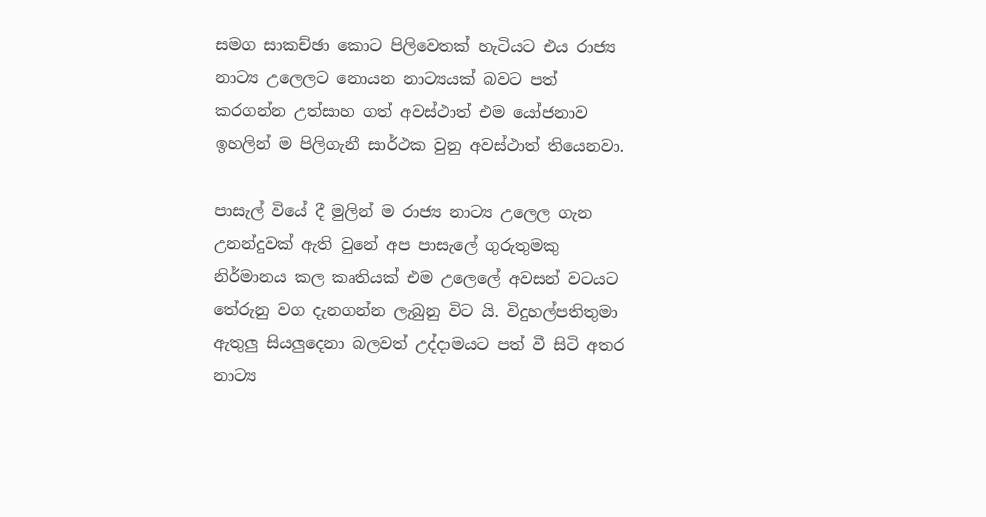සමග සාකච්ඡා කොට පිලිවෙතක් හැටියට එය රාජ්‍ය නාට්‍ය උලෙලට නොයන නාට්‍යයක් බවට පත් කරගන්න උත්සාහ ගත් අවස්ථාත් එම යෝජනාව ඉහලින් ම පිලිගැනී සාර්ථක වුනු අවස්ථාත් තියෙනවා.

පාසැල් වියේ දී මුලින් ම රාජ්‍ය නාට්‍ය උලෙල ගැන උනන්දුවක් ඇති වුනේ අප පාසැලේ ගුරුතුමකු නිර්මානය කල කෘතියක් එම උලෙලේ අවසන් වටයට තේරුනු වග දැනගන්න ලැබුනු විට යි. විදුහල්පතිතුමා ඇතුලු සියලුදෙනා බලවත් උද්දාමයට පත් වී සිටි අතර නාට්‍ය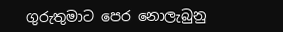ගුරුතුමාට පෙර නොලැබුනු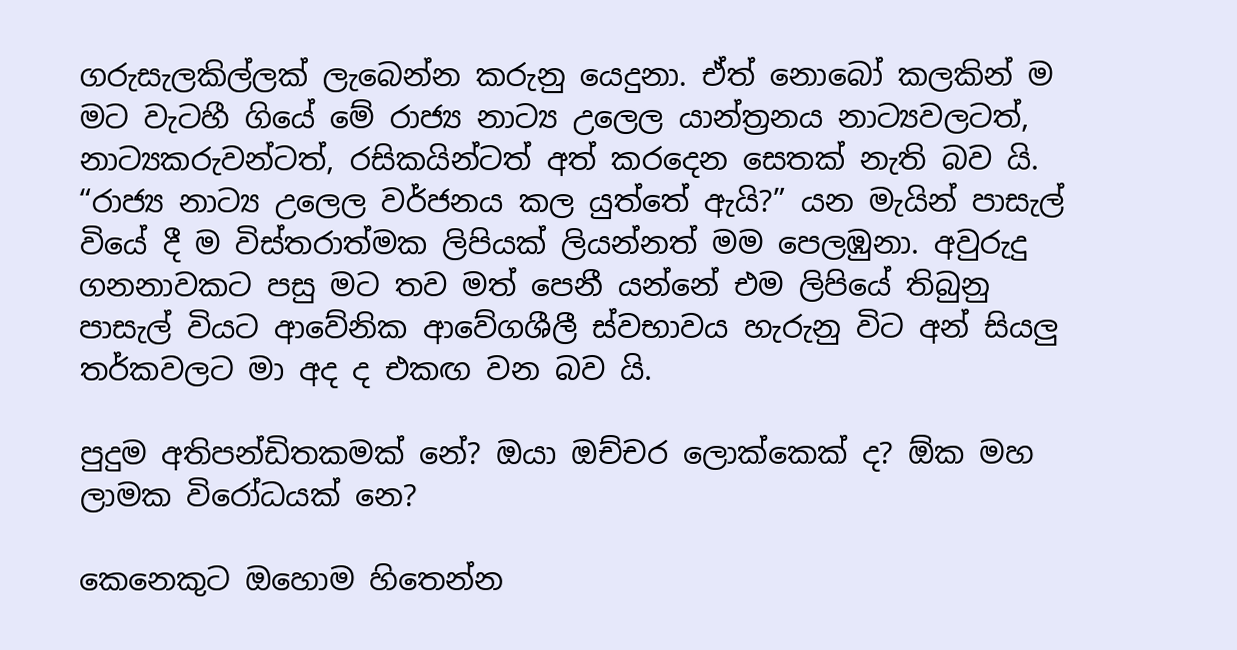ගරුසැලකිල්ලක් ලැබෙන්න කරුනු යෙදුනා. ඒත් නොබෝ කලකින් ම මට වැටහී ගියේ මේ රාජ්‍ය නාට්‍ය උලෙල යාන්ත්‍රනය නාට්‍යවලටත්, නාට්‍යකරුවන්ටත්, රසිකයින්ටත් අත් කරදෙන සෙතක් නැති බව යි. “රාජ්‍ය නාට්‍ය උලෙල වර්ජනය කල යුත්තේ ඇයි?” යන මැයින් පාසැල් වියේ දී ම විස්තරාත්මක ලිපියක් ලියන්නත් මම පෙලඹුනා. අවුරුදු ගනනාවකට පසු මට තව මත් පෙනී යන්නේ එම ලිපියේ තිබුනු පාසැල් වියට ආවේනික ආවේගශීලී ස්වභාවය හැරුනු විට අන් සියලු තර්කවලට මා අද ද එකඟ වන බව යි.

පුදුම අතිපන්ඩිතකමක් නේ? ඔයා ඔච්චර ලොක්කෙක් ද? ඕක මහ ලාමක විරෝධයක් නෙ?

කෙනෙකුට ඔහොම හිතෙන්න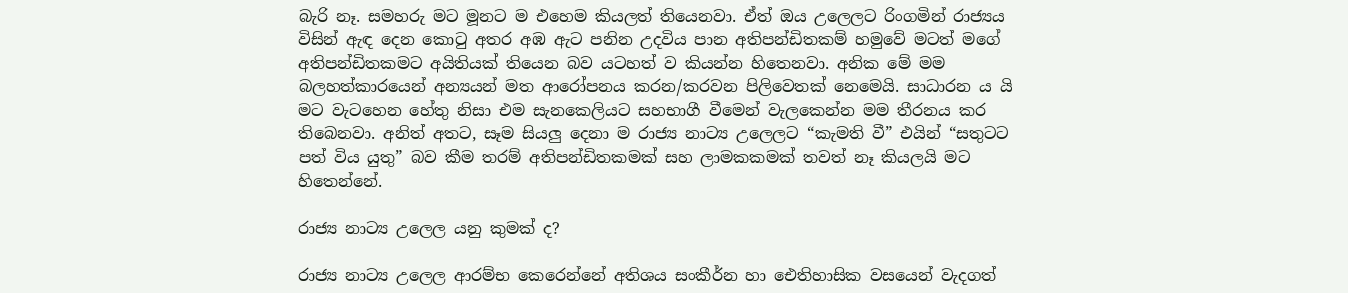බැරි නෑ. සමහරු මට මූනට ම එහෙම කියලත් තියෙනවා. ඒත් ඔය උලෙලට රිංගමින් රාජ්‍යය විසින් ඇඳ දෙන කොටු අතර අඹ ඇට පනින උදවිය පාන අතිපන්ඩිතකම් හමුවේ මටත් මගේ අතිපන්ඩිතකමට අයිතියක් තියෙන බව යටහත් ව කියන්න හිතෙනවා. අනික මේ මම බලහත්කාරයෙන් අන්‍යයන් මත ආරෝපනය කරන/කරවන පිලිවෙතක් නෙමෙයි. සාධාරන ය යි මට වැටහෙන හේතු නිසා එම සැනකෙලියට සහභාගී වීමෙන් වැලකෙන්න මම තීරනය කර තිබෙනවා. අනිත් අතට, සෑම සියලු දෙනා ම රාජ්‍ය නාට්‍ය උලෙලට “කැමති වී” එයින් “සතුටට පත් විය යුතු” බව කීම තරම් අතිපන්ඩිතකමක් සහ ලාමකකමක් තවත් නෑ කියලයි මට හිතෙන්නේ.

රාජ්‍ය නාට්‍ය උලෙල යනු කුමක් ද?

රාජ්‍ය නාට්‍ය උලෙල ආරම්භ කෙරෙන්නේ අතිශය සංකීර්න හා ඓතිහාසික වසයෙන් වැදගත්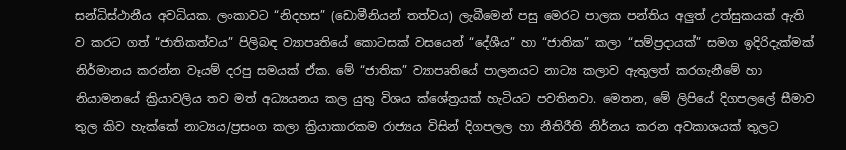සන්ධිස්ථානීය අවධියක. ලංකාවට “නිදහස” (ඩොමීනියන් තත්වය) ලැබීමෙන් පසු මෙරට පාලක පන්තිය අලුත් උත්සුකයක් ඇති ව කරට ගත් “ජාතිකත්වය” පිලිබඳ ව්‍යාපෘතියේ කොටසක් වසයෙන් “දේශීය” හා “ජාතික” කලා “සම්ප්‍රදායක්” සමග ඉදිරිදැක්මක් නිර්මානය කරන්න වෑයම් දරපු සමයක් ඒක. මේ “ජාතික” ව්‍යාපෘතියේ පාලනයට නාට්‍ය කලාව ඇතුලත් කරගැනීමේ හා නියාමනයේ ක්‍රියාවලිය තව මත් අධ්‍යයනය කල යුතු විශය ක්ශේත්‍රයක් හැටියට පවතිනවා. මෙතන, මේ ලිපියේ දිගපලලේ සීමාව තුල කිව හැක්කේ නාට්‍යය/ප්‍රසංග කලා ක්‍රියාකාරකම රාජ්‍යය විසින් දිගපලල හා නීතිරීති නිර්නය කරන අවකාශයක් තුලට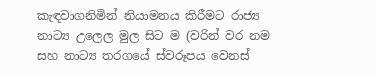කැඳවාගනිමින් නියාමනය කිරීමට රාජ්‍ය නාට්‍ය උලෙල මුල සිට ම (වරින් වර නම සහ නාට්‍ය තරගයේ ස්වරූපය වෙනස්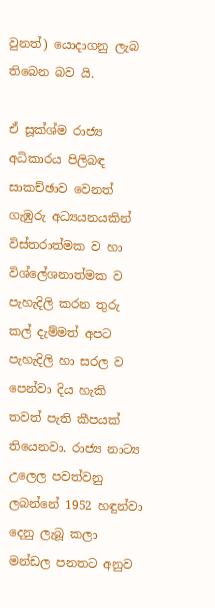වුනත්) යොදාගනු ලැබ තිබෙන බව යි.

ඒ සූක්ශ්ම රාජ්‍ය අධිකාරය පිලිබඳ සාකච්ඡාව වෙනත් ගැඹුරු අධ්‍යයනයකින් විස්තරාත්මක ව හා විශ්ලේශනාත්මක ව පැහැදිලි කරන තුරු කල් දැම්මත් අපට පැහැදිලි හා සරල ව පෙන්වා දිය හැකි තවත් පැති කීපයක් තියෙනවා. රාජ්‍ය නාට්‍ය උලෙල පවත්වනු ලබන්නේ 1952 හඳුන්වා දෙනු ලැබූ කලා මන්ඩල පනතට අනුව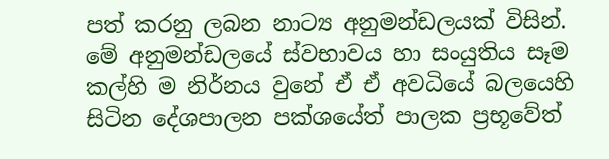පත් කරනු ලබන නාට්‍ය අනුමන්ඩලයක් විසින්. මේ අනුමන්ඩලයේ ස්වභාවය හා සංයුතිය සෑම කල්හි ම නිර්නය වුනේ ඒ ඒ අවධියේ බලයෙහි සිටින දේශපාලන පක්ශයේත් පාලක ප්‍රභූවේත්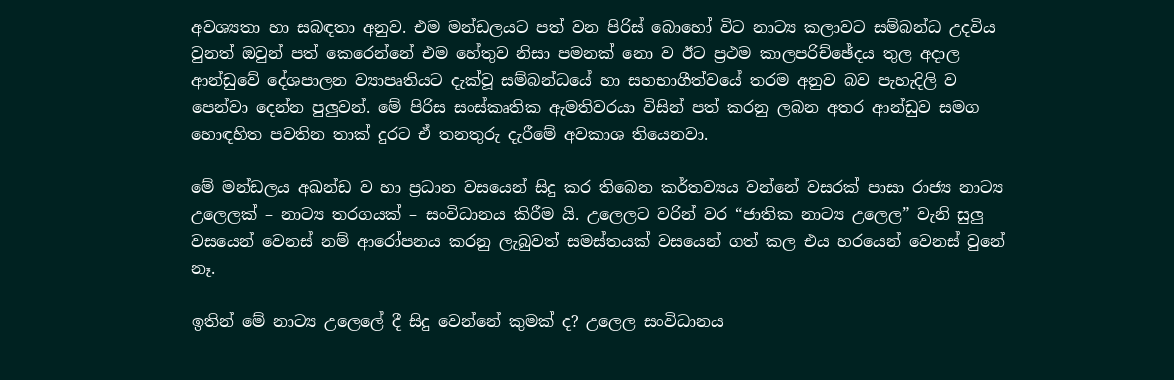අවශ්‍යතා හා සබඳතා අනුව. එම මන්ඩලයට පත් වන පිරිස් බොහෝ විට නාට්‍ය කලාවට සම්බන්ධ උදවිය වුනත් ඔවුන් පත් කෙරෙන්නේ එම හේතුව නිසා පමනක් නො ව ඊට ප්‍රථම කාලපරිච්ඡේදය තුල අදාල ආන්ඩුවේ දේශපාලන ව්‍යාපෘතියට දැක්වූ සම්බන්ධයේ හා සහභාගීත්වයේ තරම අනුව බව පැහැදිලි ව පෙන්වා දෙන්න පුලුවන්. මේ පිරිස සංස්කෘතික ඇමතිවරයා විසින් පත් කරනු ලබන අතර ආන්ඩුව සමග හොඳහිත පවතින තාක් දුරට ඒ තනතුරු දැරීමේ අවකාශ තියෙනවා.

මේ මන්ඩලය අඛන්ඩ ව හා ප්‍රධාන වසයෙන් සිදු කර තිබෙන කර්තව්‍යය වන්නේ වසරක් පාසා රාජ්‍ය නාට්‍ය උලෙලක් – නාට්‍ය තරගයක් – සංවිධානය කිරීම යි. උලෙලට වරින් වර “ජාතික නාට්‍ය උලෙල” වැනි සුලු වසයෙන් වෙනස් නම් ආරෝපනය කරනු ලැබුවත් සමස්තයක් වසයෙන් ගත් කල එය හරයෙන් වෙනස් වුනේ නෑ.

ඉතින් මේ නාට්‍ය උලෙලේ දී සිදු වෙන්නේ කුමක් ද? උලෙල සංවිධානය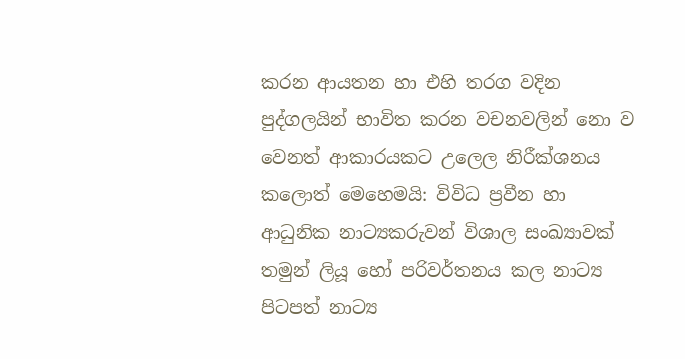කරන ආයතන හා එහි තරග වදින පුද්ගලයින් භාවිත කරන වචනවලින් නො ව වෙනත් ආකාරයකට උලෙල නිරීක්ශනය කලොත් මෙහෙමයි: විවිධ ප්‍රවීන හා ආධුනික නාට්‍යකරුවන් විශාල සංඛ්‍යාවක් තමුන් ලියූ හෝ පරිවර්තනය කල නාට්‍ය පිටපත් නාට්‍ය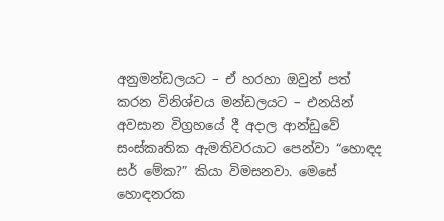අනුමන්ඩලයට – ඒ හරහා ඔවුන් පත් කරන විනිශ්චය මන්ඩලයට – එනයින් අවසාන විග්‍රහයේ දී අදාල ආන්ඩුවේ සංස්කෘතික ඇමතිවරයාට පෙන්වා “හොඳද සර් මේක?” කියා විමසනවා. මෙසේ හොඳනරක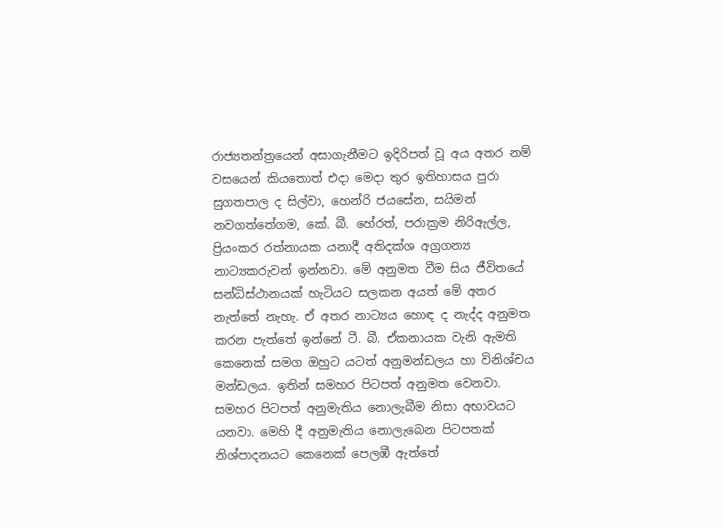රාජ්‍යතන්ත්‍රයෙන් අසාගැනීමට ඉදිරිපත් වූ අය අතර නම් වසයෙන් කියතොත් එදා මෙදා තුර ඉතිහාසය පුරා සුගතපාල ද සිල්වා, හෙන්රි ජයසේන, සයිමන් නවගත්තේගම, කේ. බී. හේරත්, පරාක්‍රම නිරිඇල්ල, ප්‍රියංකර රත්නායක යනාදී අතිදක්ශ අග්‍රගන්‍ය නාට්‍යකරුවන් ඉන්නවා. මේ අනුමත වීම සිය ජීවිතයේ සන්ධිස්ථානයක් හැටියට සලකන අයත් මේ අතර නැත්තේ නැහැ. ඒ අතර නාට්‍යය හොඳ ද නැද්ද අනුමත කරන පැත්තේ ඉන්නේ ටී. බී. ඒකනායක වැනි ඇමති කෙනෙක් සමග ඔහුට යටත් අනුමන්ඩලය හා විනිශ්චය මන්ඩලය. ඉතින් සමහර පිටපත් අනුමත වෙනවා. සමහර පිටපත් අනුමැතිය නොලැබීම නිසා අභාවයට යනවා. මෙහි දී අනුමැතිය නොලැබෙන පිටපතක් නිශ්පාදනයට කෙනෙක් පෙලඹී ඇත්තේ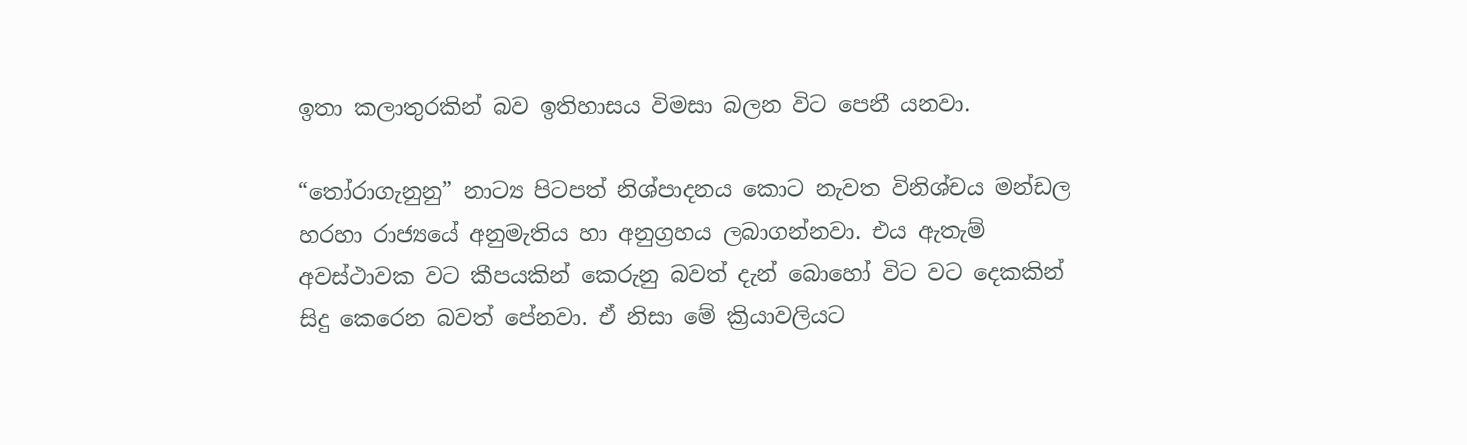ඉතා කලාතුරකින් බව ඉතිහාසය විමසා බලන විට පෙනී යනවා.

“තෝරාගැනුනු” නාට්‍ය පිටපත් නිශ්පාදනය කොට නැවත විනිශ්චය මන්ඩල හරහා රාජ්‍යයේ අනුමැතිය හා අනුග්‍රහය ලබාගන්නවා. එය ඇතැම් අවස්ථාවක වට කීපයකින් කෙරුනු බවත් දැන් බොහෝ විට වට දෙකකින් සිදු කෙරෙන බවත් පේනවා. ඒ නිසා මේ ක්‍රියාවලියට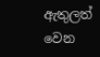ඇතුලත් වෙන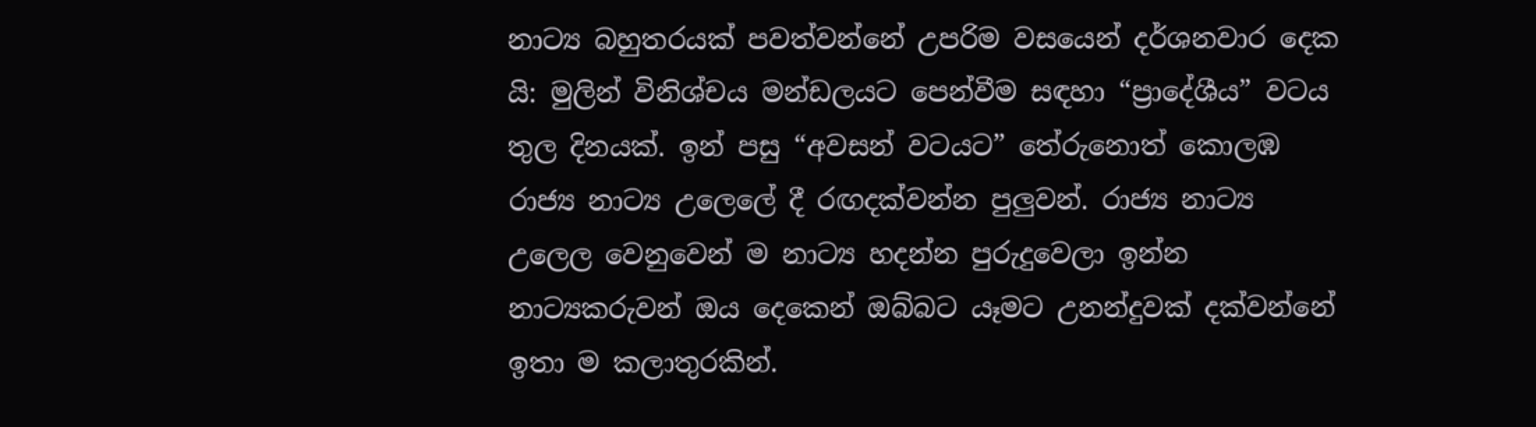නාට්‍ය බහුතරයක් පවත්වන්නේ උපරිම වසයෙන් දර්ශනවාර දෙක යි: මුලින් විනිශ්චය මන්ඩලයට පෙන්වීම සඳහා “ප්‍රාදේශීය” වටය තුල දිනයක්. ඉන් පසු “අවසන් වටයට” තේරුනොත් කොලඹ රාජ්‍ය නාට්‍ය උලෙලේ දී රඟදක්වන්න පුලුවන්. රාජ්‍ය නාට්‍ය උලෙල වෙනුවෙන් ම නාට්‍ය හදන්න පුරුදුවෙලා ඉන්න නාට්‍යකරුවන් ඔය දෙකෙන් ඔබ්බට යෑමට උනන්දුවක් දක්වන්නේ ඉතා ම කලාතුරකින්.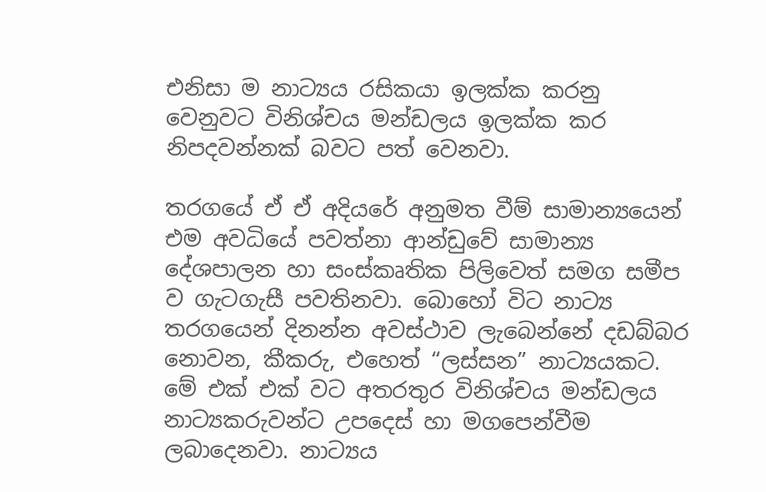එනිසා ම නාට්‍යය රසිකයා ඉලක්ක කරනු වෙනුවට විනිශ්චය මන්ඩලය ඉලක්ක කර නිපදවන්නක් බවට පත් වෙනවා.

තරගයේ ඒ ඒ අදියරේ අනුමත වීම් සාමාන්‍යයෙන් එම අවධියේ පවත්නා ආන්ඩුවේ සාමාන්‍ය දේශපාලන හා සංස්කෘතික පිලිවෙත් සමග සමීප ව ගැටගැසී පවතිනවා. බොහෝ විට නාට්‍ය තරගයෙන් දිනන්න අවස්ථාව ලැබෙන්නේ දඩබ්බර නොවන, කීකරු, එහෙත් “ලස්සන” නාට්‍යයකට. මේ එක් එක් වට අතරතුර විනිශ්චය මන්ඩලය නාට්‍යකරුවන්ට උපදෙස් හා මගපෙන්වීම ලබාදෙනවා. නාට්‍යය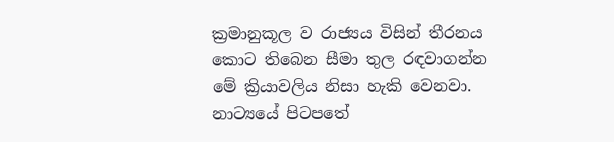ක්‍රමානුකූල ව රාජ්‍යය විසින් තීරනය කොට තිබෙන සීමා තුල රඳවාගන්න මේ ක්‍රියාවලිය නිසා හැකි වෙනවා. නාට්‍යයේ පිටපතේ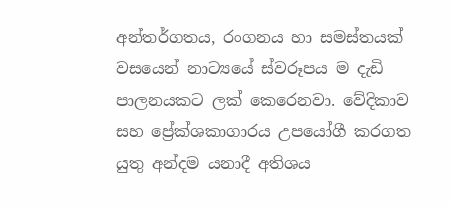අන්තර්ගතය, රංගනය හා සමස්තයක් වසයෙන් නාට්‍යයේ ස්වරූපය ම දැඩි පාලනයකට ලක් කෙරෙනවා. වේදිකාව සහ ප්‍රේක්ශකාගාරය උපයෝගී කරගත යුතු අන්දම යනාදී අතිශය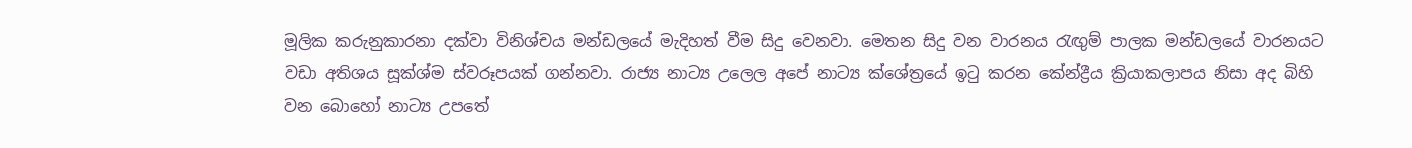මූලික කරුනුකාරනා දක්වා විනිශ්චය මන්ඩලයේ මැදිහත් වීම සිදු වෙනවා. මෙතන සිදු වන වාරනය රැඟුම් පාලක මන්ඩලයේ වාරනයට වඩා අතිශය සූක්ශ්ම ස්වරූපයක් ගන්නවා. රාජ්‍ය නාට්‍ය උලෙල අපේ නාට්‍ය ක්ශේත්‍රයේ ඉටු කරන කේන්ද්‍රීය ක්‍රියාකලාපය නිසා අද බිහි වන බොහෝ නාට්‍ය උපතේ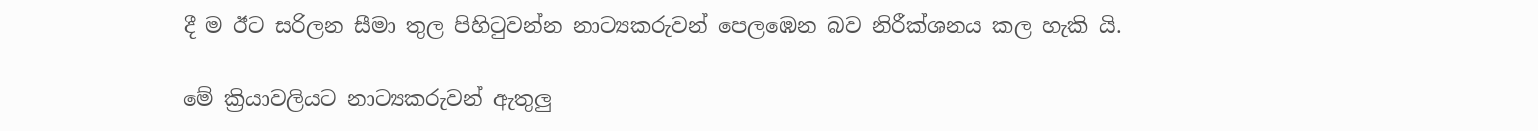දී ම ඊට සරිලන සීමා තුල පිහිටුවන්න නාට්‍යකරුවන් පෙලඹෙන බව නිරීක්ශනය කල හැකි යි.

මේ ක්‍රියාවලියට නාට්‍යකරුවන් ඇතුලු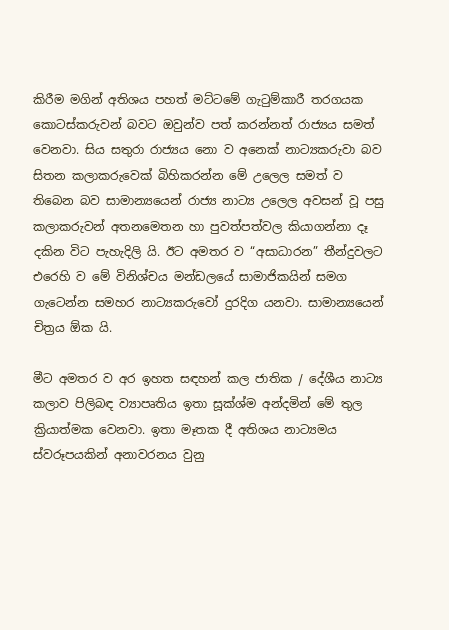කිරීම මගින් අතිශය පහත් මට්ටමේ ගැටුම්කාරී තරගයක කොටස්කරුවන් බවට ඔවුන්ව පත් කරන්නත් රාජ්‍යය සමත් වෙනවා. සිය සතුරා රාජ්‍යය නො ව අනෙක් නාට්‍යකරුවා බව සිතන කලාකරුවෙක් බිහිකරන්න මේ උලෙල සමත් ව තිබෙන බව සාමාන්‍යයෙන් රාජ්‍ය නාට්‍ය උලෙල අවසන් වූ පසු කලාකරුවන් අතනමෙතන හා පුවත්පත්වල කියාගන්නා දෑ දකින විට පැහැදිලි යි. ඊට අමතර ව “අසාධාරන” තීන්දුවලට එරෙහි ව මේ විනිශ්චය මන්ඩලයේ සාමාජිකයින් සමග ගැටෙන්න සමහර නාට්‍යකරුවෝ දුරදිග යනවා. සාමාන්‍යයෙන් චිත්‍රය ඕක යි.

මීට අමතර ව අර ඉහත සඳහන් කල ජාතික / දේශීය නාට්‍ය කලාව පිලිබඳ ව්‍යාපෘතිය ඉතා සූක්ශ්ම අන්දමින් මේ තුල ක්‍රියාත්මක වෙනවා. ඉතා මෑතක දී අතිශය නාට්‍යමය ස්වරූපයකින් අනාවරනය වුනු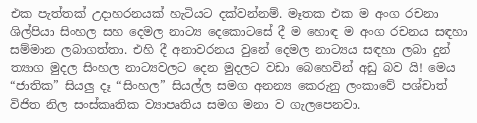එක පැත්තක් උදාහරනයක් හැටියට දක්වන්නම්. මෑතක එක ම අංග රචනා ශිල්පියා සිංහල සහ දෙමල නාට්‍ය දෙකොටසේ දී ම හොඳ ම අංග රචනය සඳහා සම්මාන ලබාගත්තා. එහි දී අනාවරනය වුනේ දෙමල නාට්‍යය සඳහා ලබා දුන් ත්‍යාග මුදල සිංහල නාට්‍යවලට දෙන මුදලට වඩා බෙහෙවින් අඩු බව යි! මෙය “ජාතික” සියලු දෑ “සිංහල” සියල්ල සමග අනන්‍ය කෙරුනු ලංකාවේ පශ්චාත් විජිත නිල සංස්කෘතික ව්‍යාපෘතිය සමග මනා ව ගැලපෙනවා.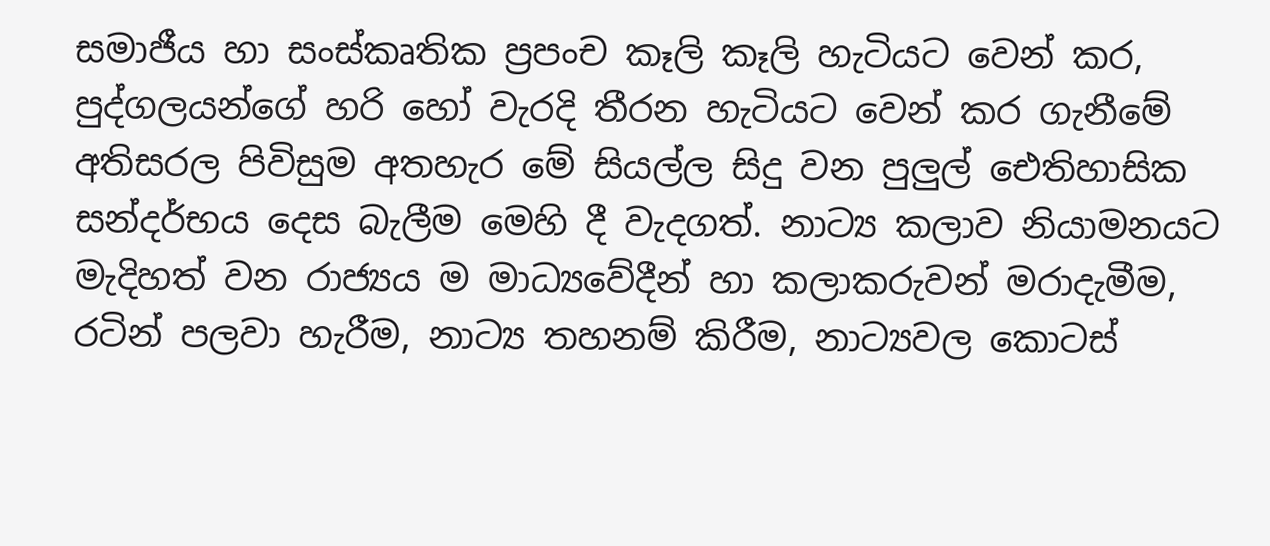සමාජීය හා සංස්කෘතික ප්‍රපංච කෑලි කෑලි හැටියට වෙන් කර, පුද්ගලයන්ගේ හරි හෝ වැරදි තීරන හැටියට වෙන් කර ගැනීමේ අතිසරල පිවිසුම අතහැර මේ සියල්ල සිදු වන පුලුල් ඓතිහාසික සන්දර්භය දෙස බැලීම මෙහි දී වැදගත්. නාට්‍ය කලාව නියාමනයට මැදිහත් වන රාජ්‍යය ම මාධ්‍යවේදීන් හා කලාකරුවන් මරාදැමීම, රටින් පලවා හැරීම, නාට්‍ය තහනම් කිරීම, නාට්‍යවල කොටස්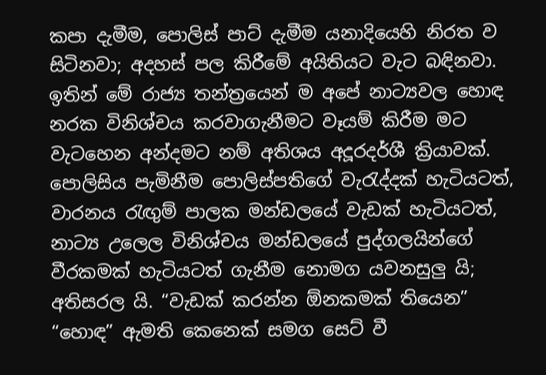කපා දැමීම, පොලිස් පාට් දැමීම යනාදියෙහි නිරත ව සිටිනවා; අදහස් පල කිරීමේ අයිතියට වැට බඳිනවා. ඉතින් මේ රාජ්‍ය තන්ත්‍රයෙන් ම අපේ නාට්‍යවල හොඳ නරක විනිශ්චය කරවාගැනීමට වෑයම් කිරීම මට වැටහෙන අන්දමට නම් අතිශය අදූරදර්ශී ක්‍රියාවක්. පොලිසිය පැමිනීම පොලිස්පතිගේ වැරැද්දක් හැටියටත්, වාරනය රැඟුම් පාලක මන්ඩලයේ වැඩක් හැටියටත්, නාට්‍ය උලෙල විනිශ්චය මන්ඩලයේ පුද්ගලයින්ගේ වීරකමක් හැටියටත් ගැනීම නොමග යවනසුලු යි; අතිසරල යි. “වැඩක් කරන්න ඕනකමක් තියෙන” “හොඳ” ඇමති කෙනෙක් සමග සෙට් වී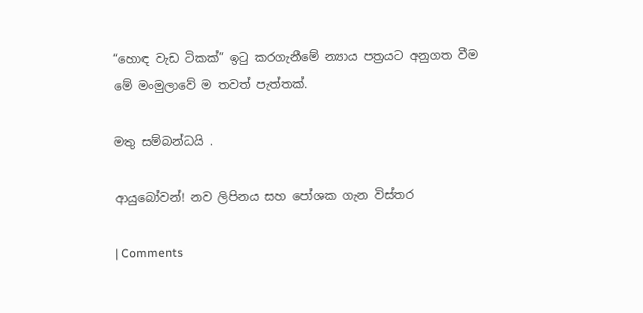“හොඳ වැඩ ටිකක්” ඉටු කරගැනීමේ න්‍යාය පත්‍රයට අනුගත වීම මේ මංමුලාවේ ම තවත් පැත්තක්.

මතු සම්බන්ධයි .

ආයුබෝවන්! නව ලිපිනය සහ පෝශක ගැන විස්තර

| Comments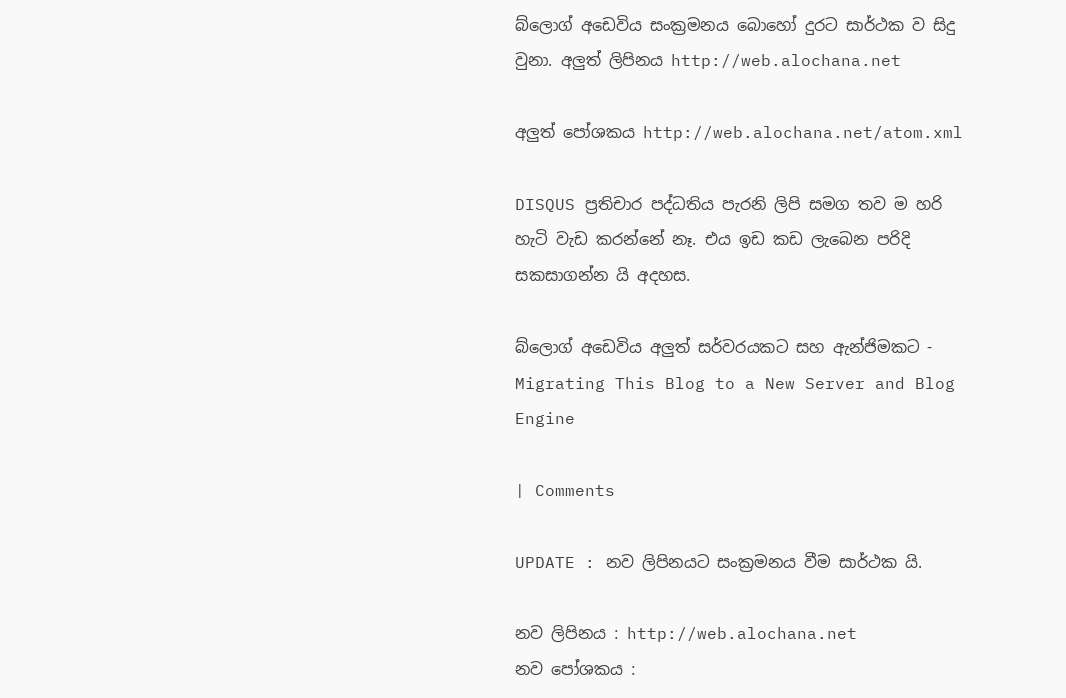බ්ලොග් අඩෙවිය සංක්‍රමනය බොහෝ දුරට සාර්ථක ව සිදු වුනා. අලුත් ලිපිනය http://web.alochana.net

අලුත් පෝශකය http://web.alochana.net/atom.xml

DISQUS ප්‍රතිචාර පද්ධතිය පැරනි ලිපි සමග තව ම හරි හැටි වැඩ කරන්නේ නෑ. එය ඉඩ කඩ ලැබෙන පරිදි සකසාගන්න යි අදහස.

බ්ලොග් අඩෙවිය අලුත් සර්වරයකට සහ ඇන්ජිමකට - Migrating This Blog to a New Server and Blog Engine

| Comments

UPDATE : නව ලිපිනයට සංක්‍රමනය වීම සාර්ථක යි.

නව ලිපිනය : http://web.alochana.net
නව පෝශකය :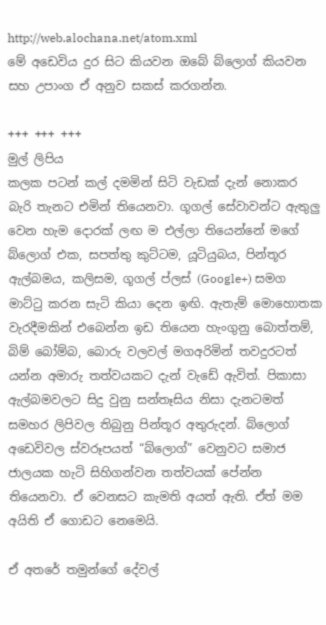http://web.alochana.net/atom.xml
මේ අඩෙවිය දුර සිට කියවන ඔබේ බ්ලොග් කියවන සහ උපාංග ඒ අනුව සකස් කරගන්න.

+++ +++ +++
මුල් ලිපිය
කලක පටන් කල් දමමින් සිටි වැඩක් දැන් නොකර බැරි තැනට එමින් තියෙනවා. ගූගල් සේවාවන්ට ඇතුලු වෙන හැම දොරක් ලඟ ම එල්ලා තියෙන්නේ මගේ බ්ලොග් එක, සපත්තු කුට්ටම, යූටියුබය, පින්තූර ඇල්බමය, කලිසම, ගූගල් ප්ලස් (Google+) සමග මාට්ටු කරන සැටි කියා දෙන ඉඟි. ඇතැම් මොහොතක වැරදීමකින් එබෙන්න ඉඩ තියෙන හැංගුනු බොත්තම්, බිම් බෝම්බ, බොරු වලවල් මගඅරිමින් තවදුරටත් යන්න අමාරු තත්වයකට දැන් වැඩේ ඇවිත්. පිකාසා ඇල්බමවලට සිදු වුනු සන්තෑසිය නිසා දැනටමත් සමහර ලිපිවල තිබුනු පින්තූර අතුරුදන්. බ්ලොග් අඩෙවිවල ස්වරූපයත් “බ්ලොග්” වෙනුවට සමාජ ජාලයක හැටි සිහිගන්වන තත්වයක් පේන්න තියෙනවා. ඒ වෙනසට කැමති අයත් ඇති. ඒත් මම අයිති ඒ ගොඩට නෙමෙයි.

ඒ අතරේ තමුන්ගේ දේවල්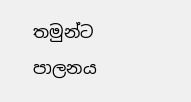තමුන්ට පාලනය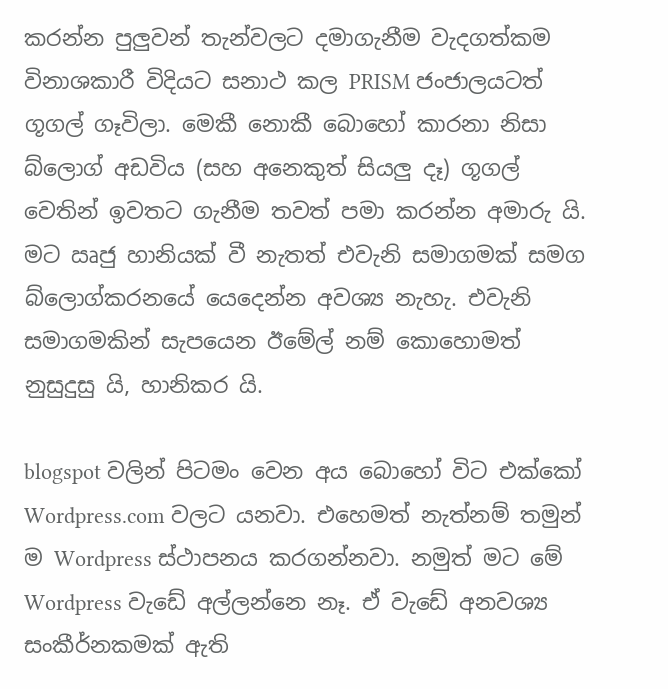කරන්න පුලුවන් තැන්වලට දමාගැනීම වැදගත්කම විනාශකාරී විදියට සනාථ කල PRISM ජංජාලයටත් ගූගල් ගෑවිලා. මෙකී නොකී බොහෝ කාරනා නිසා බ්ලොග් අඩවිය (සහ අනෙකුත් සියලු දෑ) ගූගල් වෙතින් ඉවතට ගැනීම තවත් පමා කරන්න අමාරු යි. මට ඍජු හානියක් වී නැතත් එවැනි සමාගමක් සමග බ්ලොග්කරනයේ යෙදෙන්න අවශ්‍ය නැහැ. එවැනි සමාගමකින් සැපයෙන ඊමේල් නම් කොහොමත් නුසුදුසු යි, හානිකර යි.

blogspot වලින් පිටමං වෙන අය බොහෝ විට එක්කෝ Wordpress.com වලට යනවා. එහෙමත් නැත්නම් තමුන් ම Wordpress ස්ථාපනය කරගන්නවා. නමුත් මට මේ Wordpress වැඩේ අල්ලන්නෙ නෑ. ඒ වැඩේ අනවශ්‍ය සංකීර්නකමක් ඇති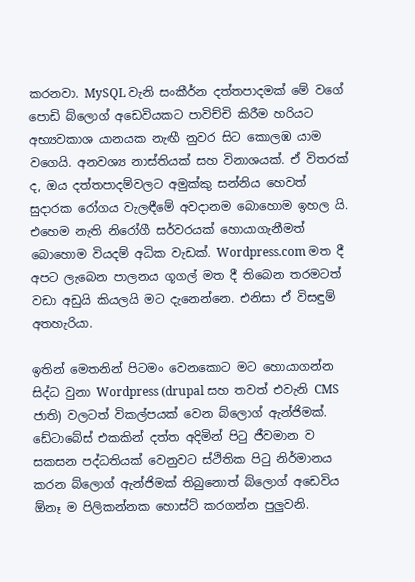කරනවා. MySQL වැනි සංකීර්න දත්තපාදමක් මේ වගේ පොඩි බ්ලොග් අඩෙවියකට පාවිච්චි කිරීම හරියට අභ්‍යවකාශ යානයක නැඟී නුවර සිට කොලඹ යාම වගෙයි. අනවශ්‍ය නාස්තියක් සහ විනාශයක්. ඒ විතරක් ද, ඔය දත්තපාදම්වලට අමුක්කු සන්නිය හෙවත් සුදාරක රෝගය වැලඳීමේ අවදානම බොහොම ඉහල යි. එහෙම නැති නිරෝගී සර්වරයක් හොයාගැනීමත් බොහොම වියදම් අධික වැඩක්. Wordpress.com මත දී අපට ලැබෙන පාලනය ගූගල් මත දී තිබෙන තරමටත් වඩා අඩුයි කියලයි මට දැනෙන්නෙ. එනිසා ඒ විසඳුම් අතහැරියා.

ඉතින් මෙතනින් පිටමං වෙනකොට මට හොයාගන්න සිද්ධ වුනා Wordpress (drupal සහ තවත් එවැනි CMS ජාති) වලටත් විකල්පයක් වෙන බ්ලොග් ඇන්ජිමක්. ඩේටාබේස් එකකින් දත්ත අදිමින් පිටු ජීවමාන ව සකසන පද්ධතියක් වෙනුවට ස්ථිතික පිටු නිර්මානය කරන බ්ලොග් ඇන්ජිමක් තිබුනොත් බ්ලොග් අඩෙවිය ඕනෑ ම පිලිකන්නක හොස්ට් කරගන්න පුලුවනි.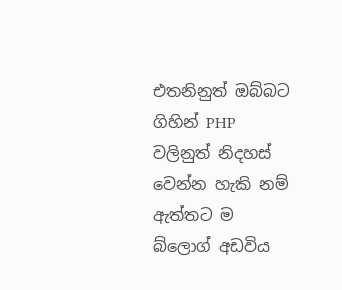එතනිනුත් ඔබ්බට ගිහින් PHP වලිනුත් නිදහස් වෙන්න හැකි නම් ඇත්තට ම බ්ලොග් අඩවිය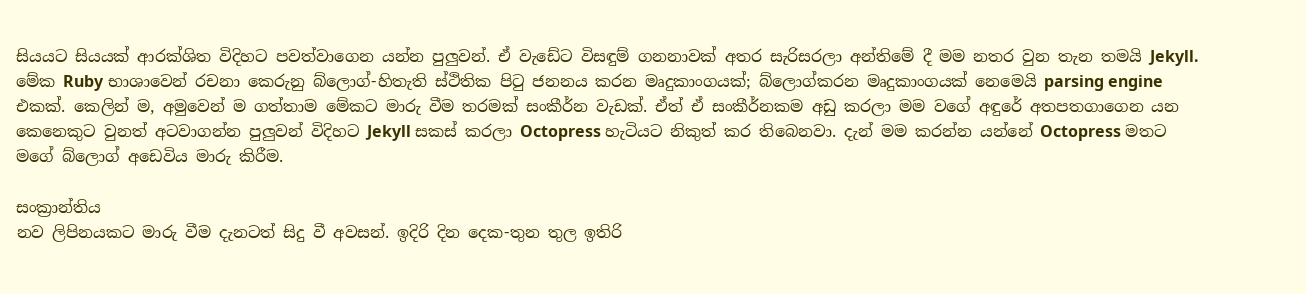සියයට සියයක් ආරක්ශිත විදිහට පවත්වාගෙන යන්න පුලුවන්. ඒ වැඩේට විසඳුම් ගනනාවක් අතර සැරිසරලා අන්තිමේ දී මම නතර වුන තැන තමයි Jekyll. මේක Ruby භාශාවෙන් රචනා කෙරුනු බ්ලොග්-හිතැති ස්ථිතික පිටු ජනනය කරන මෘදුකාංගයක්; බ්ලොග්කරන මෘදුකාංගයක් නෙමෙයි parsing engine එකක්. කෙලින් ම, අමුවෙන් ම ගත්තාම මේකට මාරු වීම තරමක් සංකීර්න වැඩක්. ඒත් ඒ සංකීර්නකම අඩු කරලා මම වගේ අඳුරේ අතපතගාගෙන යන කෙනෙකුට වුනත් අටවාගන්න පුලුවන් විදිහට Jekyll සකස් කරලා Octopress හැටියට නිකුත් කර තිබෙනවා. දැන් මම කරන්න යන්නේ Octopress මතට මගේ බ්ලොග් අඩෙවිය මාරු කිරීම.

සංක්‍රාන්තිය
නව ලිපිනයකට මාරු වීම දැනටත් සිදු වී අවසන්. ඉදිරි දින දෙක-තුන තුල ඉතිරි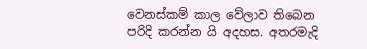වෙනස්කම් කාල වේලාව තිබෙන පරිදි කරන්න යි අදහස. අතරමැදි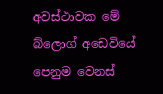අවස්ථාවක මේ බ්ලොග් අඩෙවියේ පෙනුම වෙනස්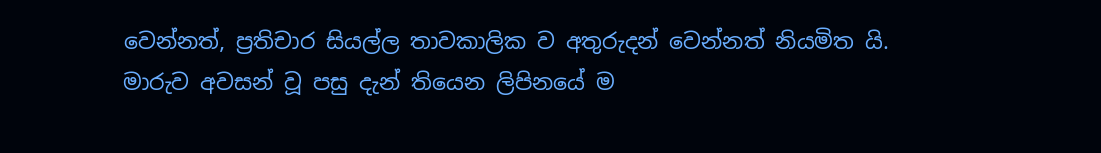වෙන්නත්, ප්‍රතිචාර සියල්ල තාවකාලික ව අතුරුදන් වෙන්නත් නියමිත යි. මාරුව අවසන් වූ පසු දැන් තියෙන ලිපිනයේ ම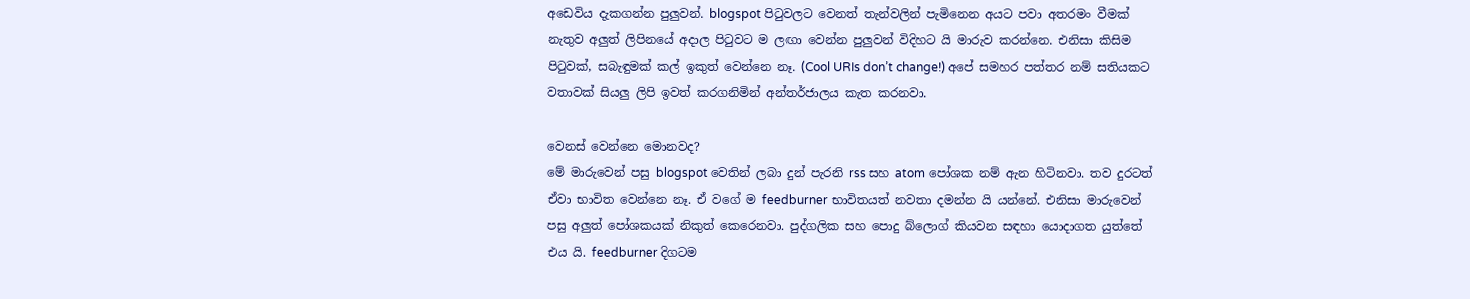අඩෙවිය දැකගන්න පුලුවන්. blogspot පිටුවලට වෙනත් තැන්වලින් පැමිනෙන අයට පවා අතරමං වීමක් නැතුව අලුත් ලිපිනයේ අදාල පිටුවට ම ලඟා වෙන්න පුලුවන් විදිහට යි මාරුව කරන්නෙ. එනිසා කිසිම පිටුවක්, සබැඳුමක් කල් ඉකුත් වෙන්නෙ නෑ. (Cool URIs don’t change!) අපේ සමහර පත්තර නම් සතියකට වතාවක් සියලු ලිපි ඉවත් කරගනිමින් අන්තර්ජාලය කැත කරනවා.

වෙනස් වෙන්නෙ මොනවද?
මේ මාරුවෙන් පසු blogspot වෙතින් ලබා දුන් පැරනි rss සහ atom පෝශක නම් ඇන හිටිනවා. තව දුරටත් ඒවා භාවිත වෙන්නෙ නෑ. ඒ වගේ ම feedburner භාවිතයත් නවතා දමන්න යි යන්නේ. එනිසා මාරුවෙන් පසු අලුත් පෝශකයක් නිකුත් කෙරෙනවා. පුද්ගලික සහ පොදු බ්ලොග් කියවන සඳහා යොදාගත යුත්තේ එය යි. feedburner දිගටම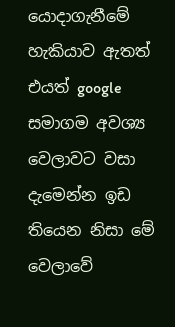යොදාගැනීමේ හැකියාව ඇතත් එයත් google සමාගම අවශ්‍ය වෙලාවට වසා දැමෙන්න ඉඩ තියෙන නිසා මේ වෙලාවේ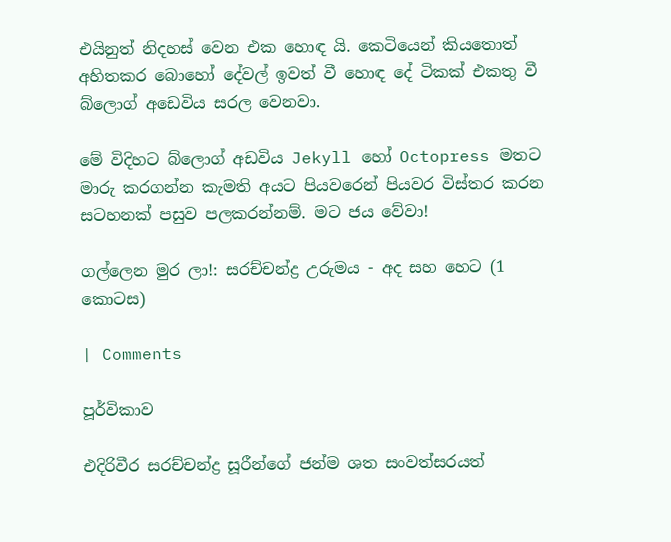එයිනුත් නිදහස් වෙන එක හොඳ යි. කෙටියෙන් කියතොත් අහිතකර බොහෝ දේවල් ඉවත් වී හොඳ දේ ටිකක් එකතු වී බ්ලොග් අඩෙවිය සරල වෙනවා.

මේ විදිහට බ්ලොග් අඩවිය Jekyll හෝ Octopress මතට මාරු කරගන්න කැමති අයට පියවරෙන් පියවර විස්තර කරන සටහනක් පසුව පලකරන්නම්. මට ජය වේවා!

ගල්ලෙන මුර ලා!: සරච්චන්ද්‍ර උරුමය - අද සහ හෙට (1 කොටස)

| Comments

පූර්විකාව

එදිරිවීර සරච්චන්ද්‍ර සූරීන්ගේ ජන්ම ශත සංවත්සරයත්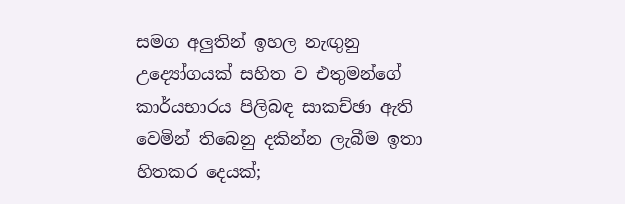සමග අලුතින් ඉහල නැඟුනු උද්‍යෝගයක් සහිත ව එතුමන්ගේ කාර්යභාරය පිලිබඳ සාකච්ඡා ඇති වෙමින් තිබෙනු දකින්න ලැබීම ඉතා හිතකර දෙයක්;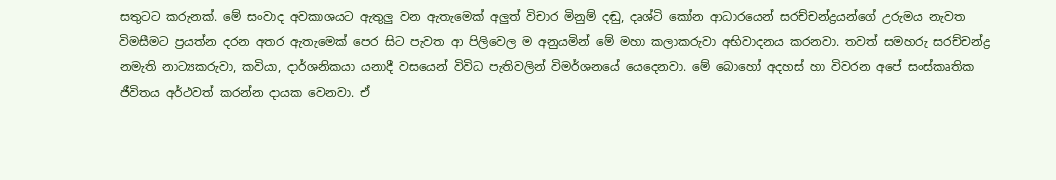සතුටට කරුනක්. මේ සංවාද අවකාශයට ඇතුලු වන ඇතැමෙක් අලුත් විචාර මිනුම් දඬු, දෘශ්ටි කෝන ආධාරයෙන් සරච්චන්ද්‍රයන්ගේ උරුමය නැවත විමසීමට ප්‍රයත්න දරන අතර ඇතැමෙක් පෙර සිට පැවත ආ පිලිවෙල ම අනුයමින් මේ මහා කලාකරුවා අභිවාදනය කරනවා. තවත් සමහරු සරච්චන්ද්‍ර නමැති නාට්‍යකරුවා, කවියා, දාර්ශනිකයා යනාදී වසයෙන් විවිධ පැතිවලින් විමර්ශනයේ යෙදෙනවා. මේ බොහෝ අදහස් හා විවරන අපේ සංස්කෘතික ජීවිතය අර්ථවත් කරන්න දායක වෙනවා. ඒ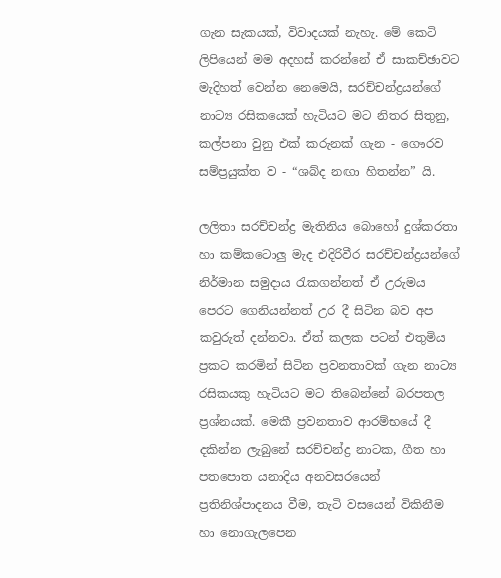ගැන සැකයක්, විවාදයක් නැහැ. මේ කෙටි ලිපියෙන් මම අදහස් කරන්නේ ඒ සාකච්ඡාවට මැදිහත් වෙන්න නෙමෙයි, සරච්චන්ද්‍රයන්ගේ නාට්‍ය රසිකයෙක් හැටියට මට නිතර සිතුනු, කල්පනා වුනු එක් කරුනක් ගැන - ගෞරව සම්ප්‍රයුක්ත ව - “ශබ්ද නඟා හිතන්න” යි.

ලලිතා සරච්චන්ද්‍ර මැතිනිය බොහෝ දුශ්කරතා හා කම්කටොලු මැද එදිරිවීර සරච්චන්ද්‍රයන්ගේ නිර්මාන සමුදාය රැකගන්නත් ඒ උරුමය පෙරට ගෙනියන්නත් උර දී සිටින බව අප කවුරුත් දන්නවා. ඒත් කලක පටන් එතුමිය ප්‍රකට කරමින් සිටින ප්‍රවනතාවක් ගැන නාට්‍ය රසිකයකු හැටියට මට තිබෙන්නේ බරපතල ප්‍රශ්නයක්. මෙකී ප්‍රවනතාව ආරම්භයේ දී දකින්න ලැබුනේ සරච්චන්ද්‍ර නාටක, ගීත හා පතපොත යනාදිය අනවසරයෙන් ප්‍රතිනිශ්පාදනය වීම, තැටි වසයෙන් විකිනීම හා නොගැලපෙන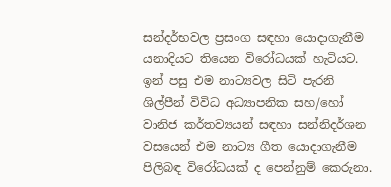සන්දර්භවල ප්‍රසංග සඳහා යොදාගැනීම යනාදියට තියෙන විරෝධයක් හැටියට. ඉන් පසු එම නාට්‍යවල සිටි පැරනි ශිල්පීන් විවිධ අධ්‍යාපනික සහ/හෝ වානිජ කර්තව්‍යයන් සඳහා සන්නිදර්ශන වසයෙන් එම නාට්‍ය ගීත යොදාගැනීම පිලිබඳ විරෝධයක් ද පෙන්නුම් කෙරුනා.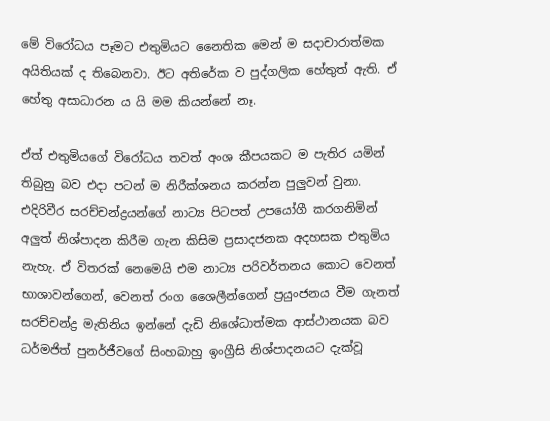මේ විරෝධය පෑමට එතුමියට නෛතික මෙන් ම සදාචාරාත්මක අයිතියක් ද තිබෙනවා. ඊට අතිරේක ව පුද්ගලික හේතුත් ඇති. ඒ හේතු අසාධාරන ය යි මම කියන්නේ නෑ.

ඒත් එතුමියගේ විරෝධය තවත් අංශ කීපයකට ම පැතිර යමින් තිබුනු බව එදා පටන් ම නිරීක්ශනය කරන්න පුලුවන් වුනා. එදිරිවීර සරච්චන්ද්‍රයන්ගේ නාට්‍ය පිටපත් උපයෝගී කරගනිමින් අලුත් නිශ්පාදන කිරීම ගැන කිසිම ප්‍රසාදජනක අදහසක එතුමිය නැහැ. ඒ විතරක් නෙමෙයි එම නාට්‍ය පරිවර්තනය කොට වෙනත් භාශාවන්ගෙන්, වෙනත් රංග ශෛලීන්ගෙන් ප්‍රයුංජනය වීම ගැනත් සරච්චන්ද්‍ර මැතිනිය ඉන්නේ දැඩි නිශේධාත්මක ආස්ථානයක බව ධර්මජිත් පුනර්ජීවගේ සිංහබාහු ඉංග්‍රීසි නිශ්පාදනයට දැක්වූ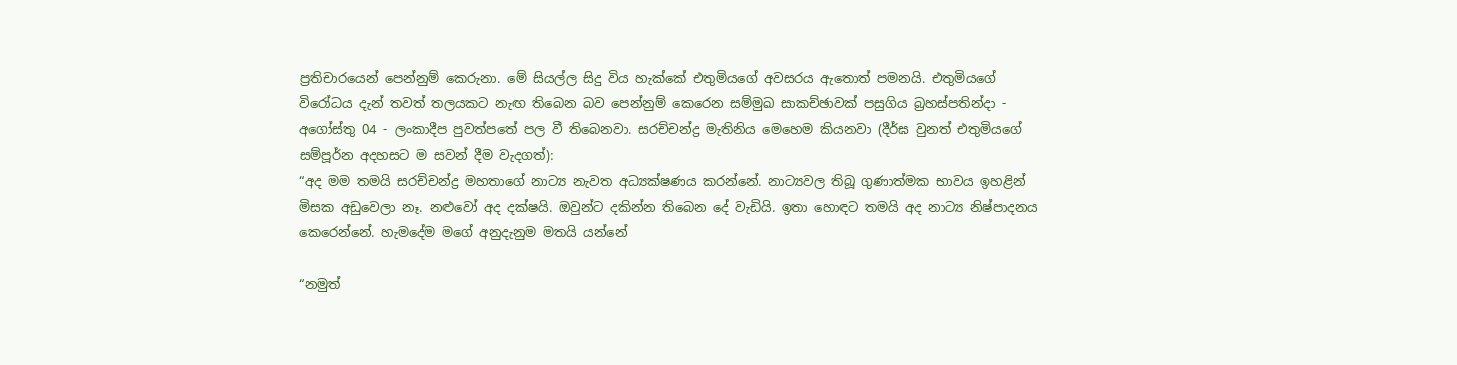ප්‍රතිචාරයෙන් පෙන්නුම් කෙරුනා. මේ සියල්ල සිදු විය හැක්කේ එතුමියගේ අවසරය ඇතොත් පමනයි. එතුමියගේ විරෝධය දැන් තවත් තලයකට නැඟ තිබෙන බව පෙන්නුම් කෙරෙන සම්මුඛ සාකච්ඡාවක් පසුගිය බ්‍රහස්පතින්දා - අගෝස්තු 04 - ලංකාදීප පුවත්පතේ පල වී තිබෙනවා. සරච්චන්ද්‍ර මැතිනිය මෙහෙම කියනවා (දීර්ඝ වුනත් එතුමියගේ සම්පූර්න අදහසට ම සවන් දීම වැදගත්):
“අද මම තමයි සරච්චන්ද්‍ර මහතාගේ නාට්‍ය නැවත අධ්‍යක්ෂණය කරන්නේ. නාට්‍යවල තිබූ ගුණාත්මක භාවය ඉහළින් මිසක අඩුවෙලා නෑ. නළුවෝ අද දක්ෂයි. ඔවුන්ට දකින්න තිබෙන දේ වැඩියි. ඉතා හොඳට තමයි අද නාට්‍ය නිෂ්පාදනය කෙරෙන්නේ. හැමදේම මගේ අනුදැනුම මතයි යන්නේ

“නමුත්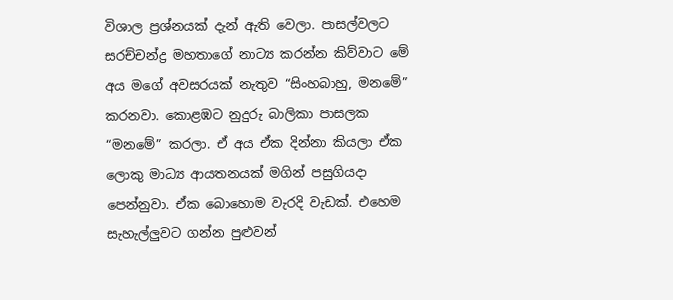විශාල ප්‍රශ්නයක් දැන් ඇති වෙලා. පාසල්වලට සරච්චන්ද්‍ර මහතාගේ නාට්‍ය කරන්න කිව්වාට මේ අය මගේ අවසරයක් නැතුව “සිංහබාහු, මනමේ” කරනවා. කොළඹට නුදුරු බාලිකා පාසලක “මනමේ” කරලා. ඒ අය ඒක දින්නා කියලා ඒක ලොකු මාධ්‍ය ආයතනයක් මගින් පසුගියදා පෙන්නුවා. ඒක බොහොම වැරදි වැඩක්. එහෙම සැහැල්ලුවට ගන්න පුළුවන්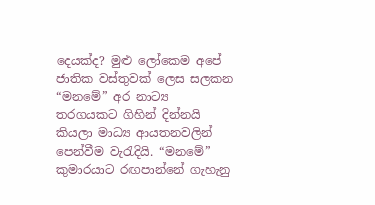දෙයක්ද? මුළු ලෝකෙම අපේ ජාතික වස්තුවක් ලෙස සලකන “මනමේ” අර නාට්‍ය තරගයකට ගිහින් දින්නයි කියලා මාධ්‍ය ආයතනවලින් පෙන්වීම වැරැදියි. “මනමේ” කුමාරයාට රඟපාන්නේ ගැහැනු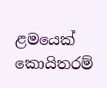ළමයෙක් කොයිතරම්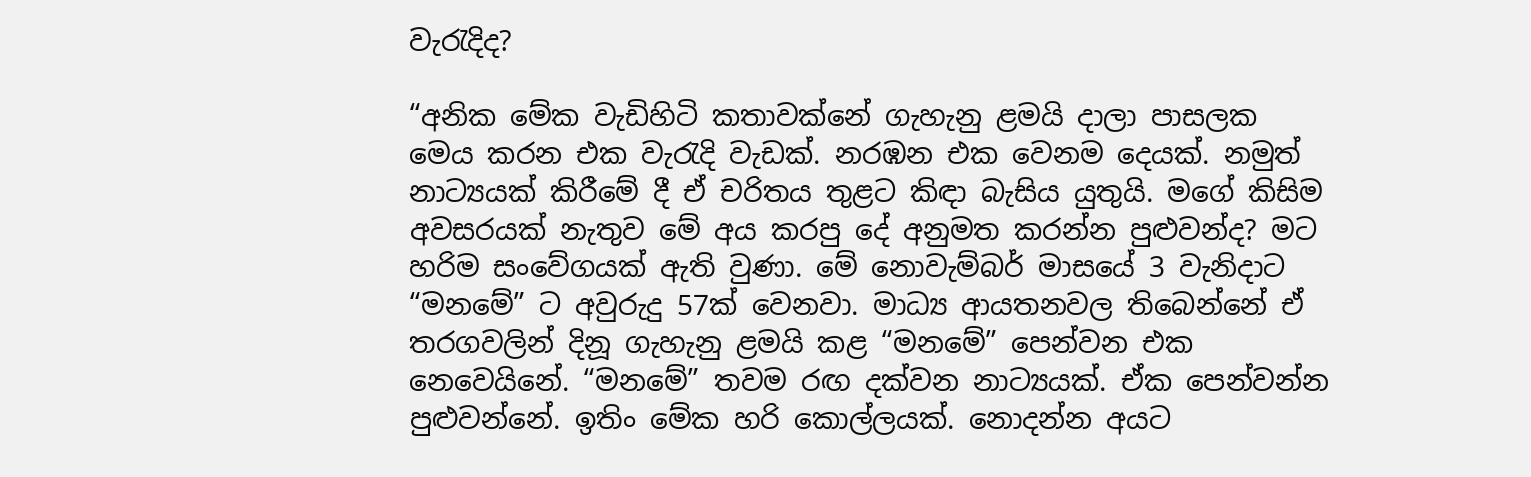වැරැදිද?

“අනික මේක වැඩිහිටි කතාවක්නේ ගැහැනු ළමයි දාලා පාසලක මෙය කරන එක වැරැදි වැඩක්. නරඹන එක වෙනම දෙයක්. නමුත් නාට්‍යයක් කිරීමේ දී ඒ චරිතය තුළට කිඳා බැසිය යුතුයි. මගේ කිසිම අවසරයක් නැතුව මේ අය කරපු දේ අනුමත කරන්න පුළුවන්ද? මට හරිම සංවේගයක් ඇති වුණා. මේ නොවැම්බර් මාසයේ 3 වැනිදාට “මනමේ” ට අවුරුදු 57ක් වෙනවා. මාධ්‍ය ආයතනවල තිබෙන්නේ ඒ තරගවලින් දිනූ ගැහැනු ළමයි කළ “මනමේ” පෙන්වන එක නෙවෙයිනේ. “මනමේ” තවම රඟ දක්වන නාට්‍යයක්. ඒක පෙන්වන්න පුළුවන්නේ. ඉතිං මේක හරි කොල්ලයක්. නොදන්න අයට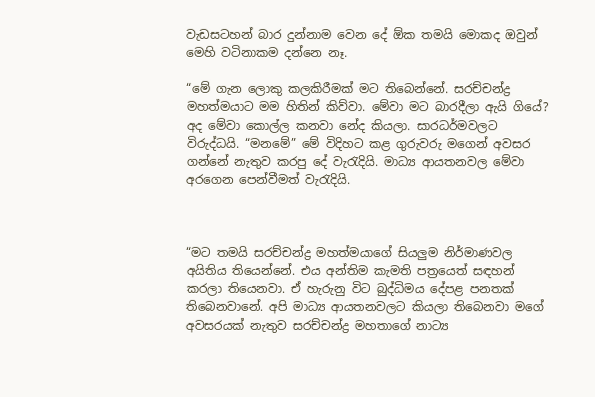වැඩසටහන් බාර දුන්නාම වෙන දේ ඕක තමයි මොකද ඔවුන් මෙහි වටිනාකම දන්නෙ නෑ.

“මේ ගැන ලොකු කලකිරීමක් මට තිබෙන්නේ. සරච්චන්ද්‍ර මහත්මයාට මම හිතින් කිව්වා. මේවා මට බාරදීලා ඇයි ගියේ? අද මේවා කොල්ල කනවා නේද කියලා. සාරධර්මවලට විරුද්ධයි. “මනමේ” මේ විදිහට කළ ගුරුවරු මගෙන් අවසර ගන්නේ නැතුව කරපු දේ වැරැදියි. මාධ්‍ය ආයතනවල මේවා අරගෙන පෙන්වීමත් වැරැදියි.



“මට තමයි සරච්චන්ද්‍ර මහත්මයාගේ සියලුම නිර්මාණවල අයිතිය තියෙන්නේ. එය අන්තිම කැමති පත්‍රයෙත් සඳහන් කරලා තියෙනවා. ඒ හැරුනු විට බුද්ධිමය දේපළ පනතක් තිබෙනවානේ. අපි මාධ්‍ය ආයතනවලට කියලා තිබෙනවා මගේ අවසරයක් නැතුව සරච්චන්ද්‍ර මහතාගේ නාට්‍ය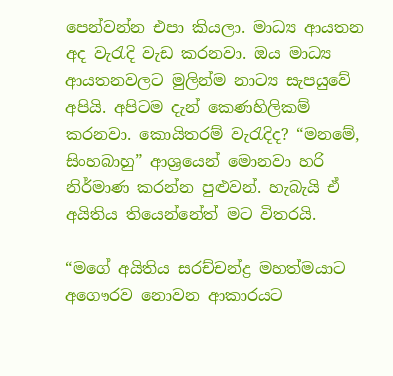පෙන්වන්න එපා කියලා. මාධ්‍ය ආයතන අද වැරැදි වැඩ කරනවා. ඔය මාධ්‍ය ආයතනවලට මුලින්ම නාට්‍ය සැපයුවේ අපියි. අපිටම දැන් කෙණහිලිකම් කරනවා. කොයිතරම් වැරැදිද? “මනමේ, සිංහබාහු” ආශ්‍රයෙන් මොනවා හරි නිර්මාණ කරන්න පුළුවන්. හැබැයි ඒ අයිතිය තියෙන්නේත් මට විතරයි.

“මගේ අයිතිය සරච්චන්ද්‍ර මහත්මයාට අගෞරව නොවන ආකාරයට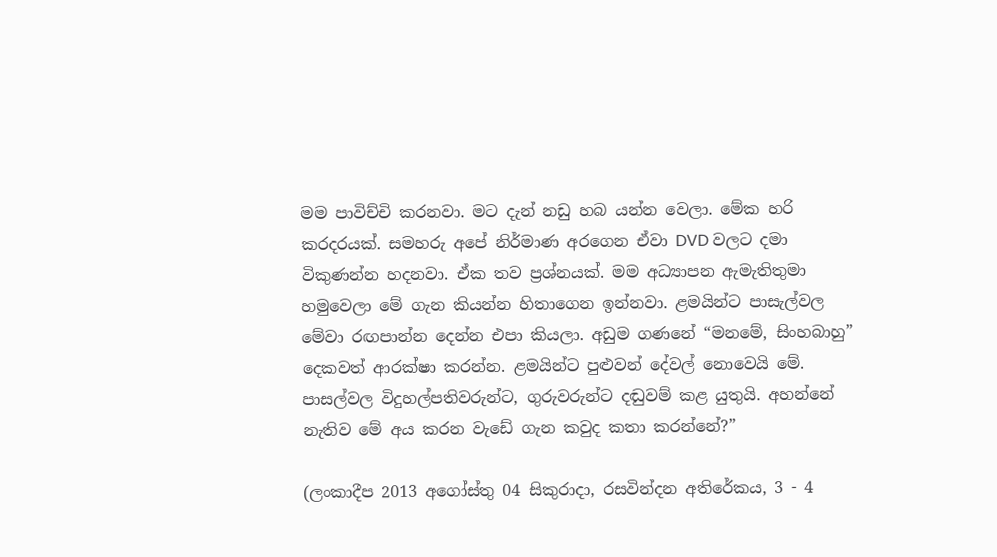මම පාවිච්චි කරනවා. මට දැන් නඩු හබ යන්න වෙලා. මේක හරි කරදරයක්. සමහරු අපේ නිර්මාණ අරගෙන ඒවා DVD වලට දමා විකුණන්න හදනවා. ඒක තව ප්‍රශ්නයක්. මම අධ්‍යාපන ඇමැතිතුමා හමුවෙලා මේ ගැන කියන්න හිතාගෙන ඉන්නවා. ළමයින්ට පාසැල්වල මේවා රඟපාන්න දෙන්න එපා කියලා. අඩුම ගණනේ “මනමේ, සිංහබාහු” දෙකවත් ආරක්ෂා කරන්න. ළමයින්ට පුළුවන් දේවල් නොවෙයි මේ. පාසල්වල විදුහල්පතිවරුන්ට, ගුරුවරුන්ට දඬුවම් කළ යුතුයි. අහන්නේ නැතිව මේ අය කරන වැඩේ ගැන කවුද කතා කරන්නේ?”

(ලංකාදීප 2013 අගෝස්තු 04 සිකුරාදා, රසවින්දන අතිරේකය, 3 - 4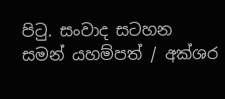පිටු. සංවාද සටහන සමන් යහම්පත් / අක්ශර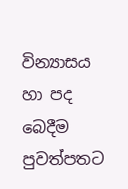වින්‍යාසය හා පද බෙදීම පුවත්පතට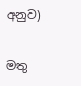අනුව)

මතු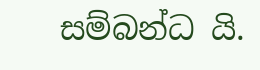සම්බන්ධ යි.